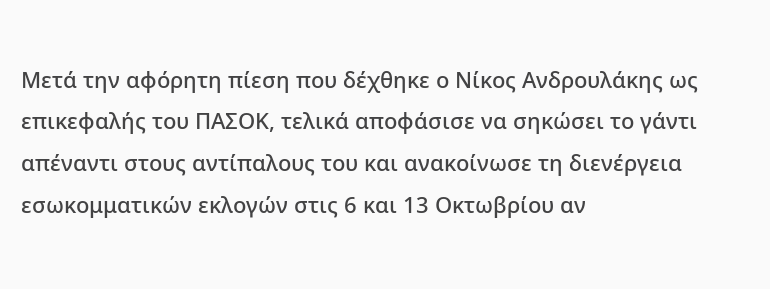Μετά την αφόρητη πίεση που δέχθηκε ο Νίκος Ανδρουλάκης ως επικεφαλής του ΠΑΣΟΚ, τελικά αποφάσισε να σηκώσει το γάντι απέναντι στους αντίπαλους του και ανακοίνωσε τη διενέργεια εσωκομματικών εκλογών στις 6 και 13 Οκτωβρίου αν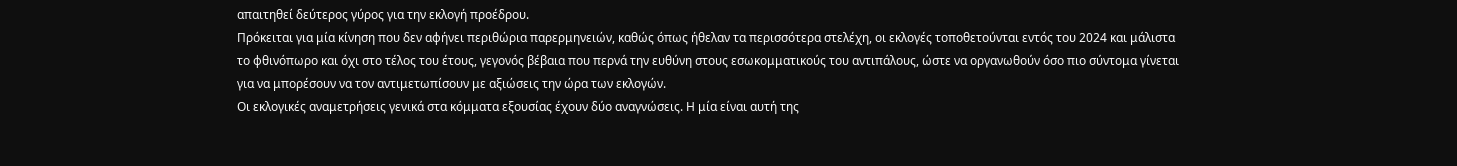απαιτηθεί δεύτερος γύρος για την εκλογή προέδρου.
Πρόκειται για μία κίνηση που δεν αφήνει περιθώρια παρερμηνειών, καθώς όπως ήθελαν τα περισσότερα στελέχη, οι εκλογές τοποθετούνται εντός του 2024 και μάλιστα το φθινόπωρο και όχι στο τέλος του έτους, γεγονός βέβαια που περνά την ευθύνη στους εσωκομματικούς του αντιπάλους, ώστε να οργανωθούν όσο πιο σύντομα γίνεται για να μπορέσουν να τον αντιμετωπίσουν με αξιώσεις την ώρα των εκλογών.
Οι εκλογικές αναμετρήσεις γενικά στα κόμματα εξουσίας έχουν δύο αναγνώσεις. Η μία είναι αυτή της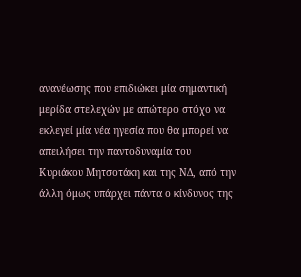ανανέωσης που επιδιώκει μία σημαντική μερίδα στελεχών με απώτερο στόχο να εκλεγεί μία νέα ηγεσία που θα μπορεί να απειλήσει την παντοδυναμία του Κυριάκου Μητσοτάκη και της ΝΔ, από την άλλη όμως υπάρχει πάντα ο κίνδυνος της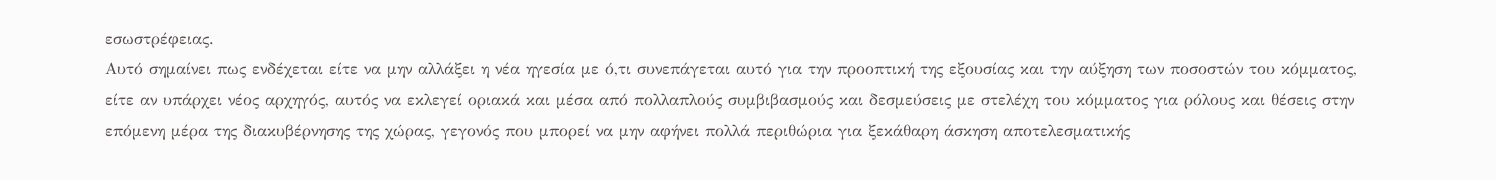εσωστρέφειας.
Αυτό σημαίνει πως ενδέχεται είτε να μην αλλάξει η νέα ηγεσία με ό,τι συνεπάγεται αυτό για την προοπτική της εξουσίας και την αύξηση των ποσοστών του κόμματος, είτε αν υπάρχει νέος αρχηγός, αυτός να εκλεγεί οριακά και μέσα από πολλαπλούς συμβιβασμούς και δεσμεύσεις με στελέχη του κόμματος για ρόλους και θέσεις στην επόμενη μέρα της διακυβέρνησης της χώρας, γεγονός που μπορεί να μην αφήνει πολλά περιθώρια για ξεκάθαρη άσκηση αποτελεσματικής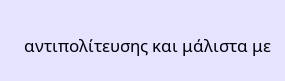αντιπολίτευσης και μάλιστα με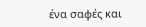ένα σαφές και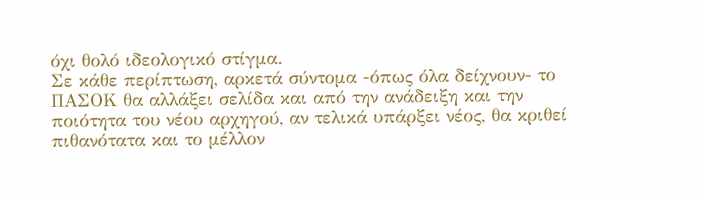όχι θολό ιδεολογικό στίγμα.
Σε κάθε περίπτωση, αρκετά σύντομα -όπως όλα δείχνουν- το ΠΑΣΟΚ θα αλλάξει σελίδα και από την ανάδειξη και την ποιότητα του νέου αρχηγού, αν τελικά υπάρξει νέος, θα κριθεί πιθανότατα και το μέλλον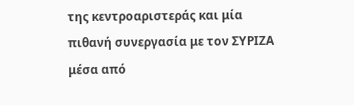της κεντροαριστεράς και μία πιθανή συνεργασία με τον ΣΥΡΙΖΑ μέσα από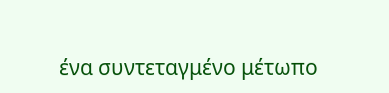ένα συντεταγμένο μέτωπο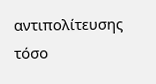αντιπολίτευσης τόσο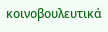κοινοβουλευτικά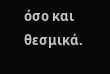όσο και θεσμικά.